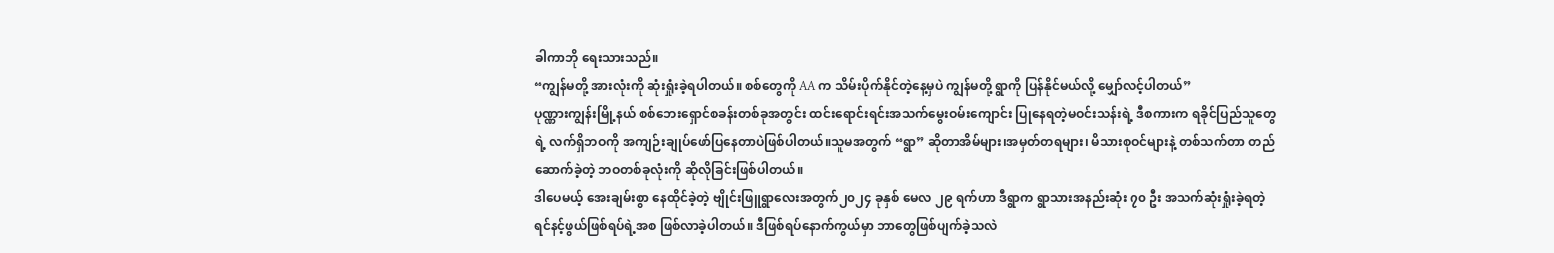ခါကာဘို ရေးသားသည်။
“ကျွန်မတို့ အားလုံးကို ဆုံးရှုံးခဲ့ရပါတယ်။ စစ်တွေကို AA က သိမ်းပိုက်နိုင်တဲ့နေ့မှပဲ ကျွန်မတို့ ရွာကို ပြန်နိုင်မယ်လို့ မျှော်လင့်ပါတယ်”
ပုဏ္ဏားကျွန်းမြို့နယ် စစ်ဘေးရှောင်စခန်းတစ်ခုအတွင်း ထင်းရောင်းရင်းအသက်မွေးဝမ်းကျောင်း ပြုနေရတဲ့မဝင်းသန်းရဲ့ ဒီစကားက ရခိုင်ပြည်သူတွေရဲ့ လက်ရှိဘဝကို အကျဉ်းချုပ်ဖော်ပြနေတာပဲဖြစ်ပါတယ်။သူမအတွက် “ရွာ” ဆိုတာအိမ်များ၊အမှတ်တရများ၊ မိသားစုဝင်များနဲ့ တစ်သက်တာ တည်ဆောက်ခဲ့တဲ့ ဘဝတစ်ခုလုံးကို ဆိုလိုခြင်းဖြစ်ပါတယ်။
ဒါပေမယ့် အေးချမ်းစွာ နေထိုင်ခဲ့တဲ့ ဗျိုင်းဖြူရွာလေးအတွက်၂၀၂၄ ခုနှစ် မေလ ၂၉ ရက်ဟာ ဒီရွာက ရွာသားအနည်းဆုံး ၇၀ ဦး အသက်ဆုံးရှုံးခဲ့ရတဲ့ ရင်နင့်ဖွယ်ဖြစ်ရပ်ရဲ့အစ ဖြစ်လာခဲ့ပါတယ်။ ဒီဖြစ်ရပ်နောက်ကွယ်မှာ ဘာတွေဖြစ်ပျက်ခဲ့သလဲ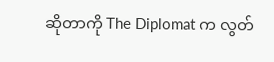ဆိုတာကို The Diplomat က လွတ်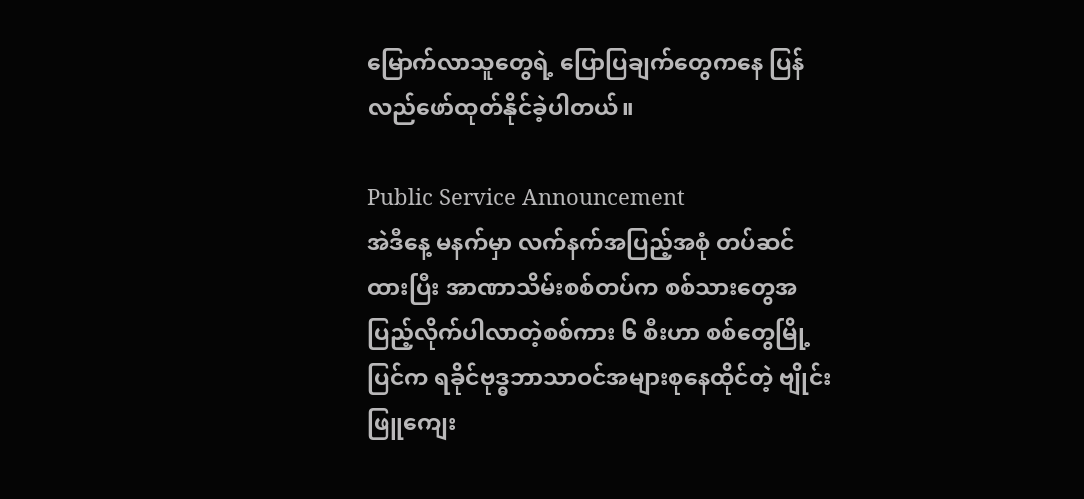မြောက်လာသူတွေရဲ့ ပြောပြချက်တွေကနေ ပြန်လည်ဖော်ထုတ်နိုင်ခဲ့ပါတယ်။

Public Service Announcement
အဲဒီနေ့ မနက်မှာ လက်နက်အပြည့်အစုံ တပ်ဆင်ထားပြီး အာဏာသိမ်းစစ်တပ်က စစ်သားတွေအပြည့်လိုက်ပါလာတဲ့စစ်ကား ၆ စီးဟာ စစ်တွေမြို့ပြင်က ရခိုင်ဗုဒ္ဓဘာသာဝင်အများစုနေထိုင်တဲ့ ဗျိုင်းဖြူကျေး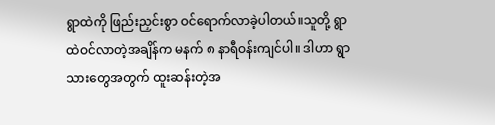ရွာထဲကို ဖြည်းညှင်းစွာ ဝင်ရောက်လာခဲ့ပါတယ်။သူတို့ ရွာထဲဝင်လာတဲ့အချိန်က မနက် ၈ နာရီဝန်းကျင်ပါ။ ဒါဟာ ရွာသားတွေအတွက် ထူးဆန်းတဲ့အ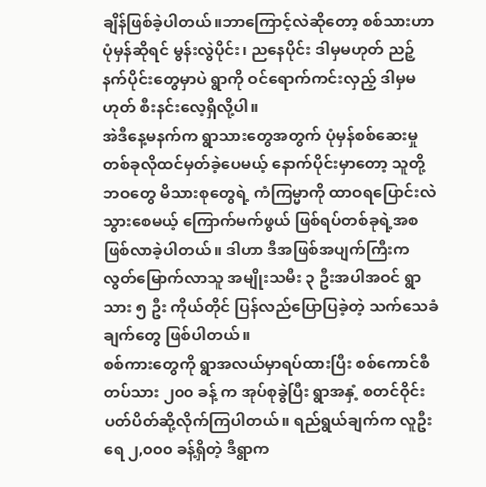ချိန်ဖြစ်ခဲ့ပါတယ်။ဘာကြောင့်လဲဆိုတော့ စစ်သားဟာ ပုံမှန်ဆိုရင် မွန်းလွဲပိုင်း၊ ညနေပိုင်း ဒါမှမဟုတ် ညဉ့်နက်ပိုင်းတွေမှာပဲ ရွာကို ဝင်ရောက်ကင်းလှည့် ဒါမှမဟုတ် စီးနင်းလေ့ရှိလို့ပါ။
အဲဒီနေ့မနက်က ရွာသားတွေအတွက် ပုံမှန်စစ်ဆေးမှုတစ်ခုလိုထင်မှတ်ခဲ့ပေမယ့် နောက်ပိုင်းမှာတော့ သူတို့ဘဝတွေ မိသားစုတွေရဲ့ ကံကြမ္မာကို ထာဝရပြောင်းလဲသွားစေမယ့် ကြောက်မက်ဖွယ် ဖြစ်ရပ်တစ်ခုရဲ့အစ ဖြစ်လာခဲ့ပါတယ်။ ဒါဟာ ဒီအဖြစ်အပျက်ကြီးက လွတ်မြောက်လာသူ အမျိုးသမီး ၃ ဦးအပါအဝင် ရွာသား ၅ ဦး ကိုယ်တိုင် ပြန်လည်ပြောပြခဲ့တဲ့ သက်သေခံချက်တွေ ဖြစ်ပါတယ်။
စစ်ကားတွေကို ရွာအလယ်မှာရပ်ထားပြီး စစ်ကောင်စီတပ်သား ၂၀၀ ခန့် က အုပ်စုခွဲပြီး ရွာအနှံ့ စတင်ဝိုင်းပတ်ပိတ်ဆို့လိုက်ကြပါတယ်။ ရည်ရွယ်ချက်က လူဦးရေ ၂,၀၀၀ ခန့်ရှိတဲ့ ဒီရွာက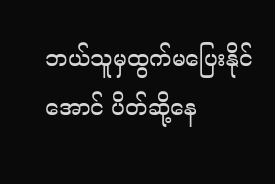ဘယ်သူမှထွက်မပြေးနိုင်အောင် ပိတ်ဆို့နေ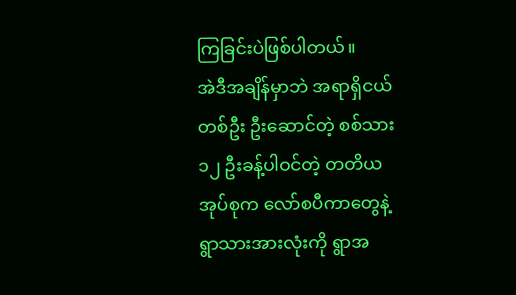ကြခြင်းပဲဖြစ်ပါတယ်။
အဲဒီအချိန်မှာဘဲ အရာရှိငယ်တစ်ဦး ဦးဆောင်တဲ့ စစ်သား ၁၂ ဦးခန့်ပါဝင်တဲ့ တတိယအုပ်စုက လော်စပီကာတွေနဲ့ ရွာသားအားလုံးကို ရွာအ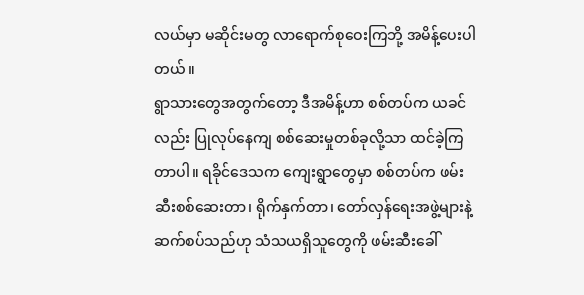လယ်မှာ မဆိုင်းမတွ လာရောက်စုဝေးကြဘို့ အမိန့်ပေးပါတယ်။
ရွာသားတွေအတွက်တော့ ဒီအမိန့်ဟာ စစ်တပ်က ယခင်လည်း ပြုလုပ်နေကျ စစ်ဆေးမှုတစ်ခုလို့သာ ထင်ခဲ့ကြတာပါ။ ရခိုင်ဒေသက ကျေးရွာတွေမှာ စစ်တပ်က ဖမ်းဆီးစစ်ဆေးတာ၊ ရိုက်နှက်တာ၊ တော်လှန်ရေးအဖွဲ့များနဲ့ ဆက်စပ်သည်ဟု သံသယရှိသူတွေကို ဖမ်းဆီးခေါ်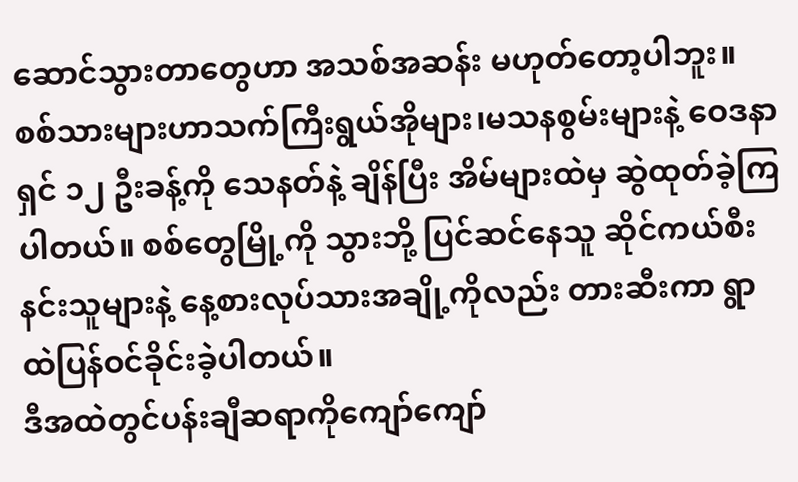ဆောင်သွားတာတွေဟာ အသစ်အဆန်း မဟုတ်တော့ပါဘူး။
စစ်သားများဟာသက်ကြီးရွယ်အိုများ၊မသနစွမ်းများနဲ့ ဝေဒနာရှင် ၁၂ ဦးခန့်ကို သေနတ်နဲ့ ချိန်ပြီး အိမ်များထဲမှ ဆွဲထုတ်ခဲ့ကြပါတယ်။ စစ်တွေမြို့ကို သွားဘို့ ပြင်ဆင်နေသူ ဆိုင်ကယ်စီးနင်းသူများနဲ့ နေ့စားလုပ်သားအချို့ကိုလည်း တားဆီးကာ ရွာထဲပြန်ဝင်ခိုင်းခဲ့ပါတယ်။
ဒီအထဲတွင်ပန်းချီဆရာကိုကျော်ကျော်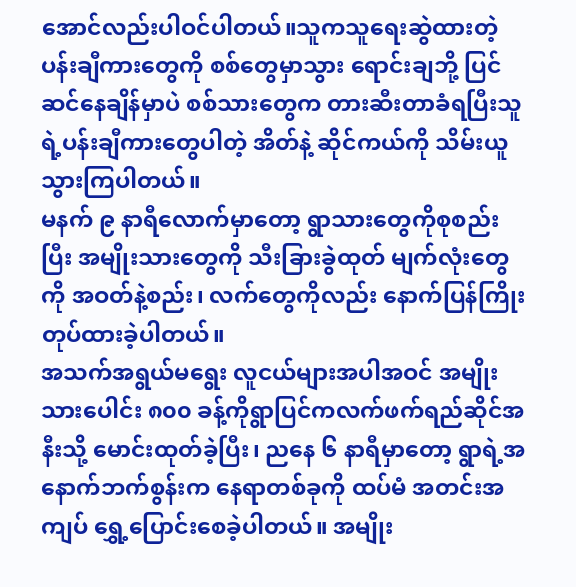အောင်လည်းပါဝင်ပါတယ်။သူကသူရေးဆွဲထားတဲ့ ပန်းချီကားတွေကို စစ်တွေမှာသွား ရောင်းချဘို့ ပြင်ဆင်နေချိန်မှာပဲ စစ်သားတွေက တားဆီးတာခံရပြီးသူရဲ့ပန်းချီကားတွေပါတဲ့ အိတ်နဲ့ ဆိုင်ကယ်ကို သိမ်းယူသွားကြပါတယ်။
မနက် ၉ နာရီလောက်မှာတော့ ရွာသားတွေကိုစုစည်းပြီး အမျိုးသားတွေကို သီးခြားခွဲထုတ် မျက်လုံးတွေကို အဝတ်နဲ့စည်း၊ လက်တွေကိုလည်း နောက်ပြန်ကြိုးတုပ်ထားခဲ့ပါတယ်။
အသက်အရွယ်မရွေး လူငယ်များအပါအဝင် အမျိုးသားပေါင်း ၈၀၀ ခန့်ကိုရွာပြင်ကလက်ဖက်ရည်ဆိုင်အနီးသို့ မောင်းထုတ်ခဲ့ပြီး၊ ညနေ ၆ နာရီမှာတော့ ရွာရဲ့အနောက်ဘက်စွန်းက နေရာတစ်ခုကို ထပ်မံ အတင်းအကျပ် ရွှေ့ပြောင်းစေခဲ့ပါတယ်။ အမျိုး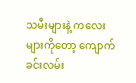သမီးများနဲ့ ကလေးများကိုတော့ ကျောက်ခင်းလမ်း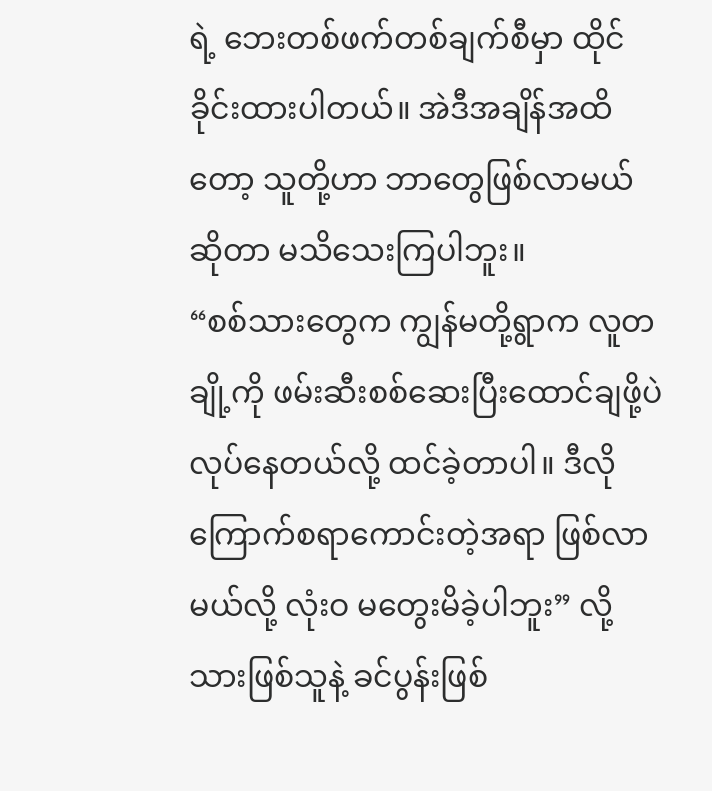ရဲ့ ဘေးတစ်ဖက်တစ်ချက်စီမှာ ထိုင်ခိုင်းထားပါတယ်။ အဲဒီအချိန်အထိတော့ သူတို့ဟာ ဘာတွေဖြစ်လာမယ်ဆိုတာ မသိသေးကြပါဘူး။
“စစ်သားတွေက ကျွန်မတို့ရွာက လူတချို့ကို ဖမ်းဆီးစစ်ဆေးပြီးထောင်ချဖို့ပဲလုပ်နေတယ်လို့ ထင်ခဲ့တာပါ။ ဒီလိုကြောက်စရာကောင်းတဲ့အရာ ဖြစ်လာမယ်လို့ လုံးဝ မတွေးမိခဲ့ပါဘူး” လို့ သားဖြစ်သူနဲ့ ခင်ပွန်းဖြစ်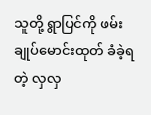သူတို့ ရွာပြင်ကို ဖမ်းချုပ်မောင်းထုတ် ခံခဲ့ရတဲ့ လှလှ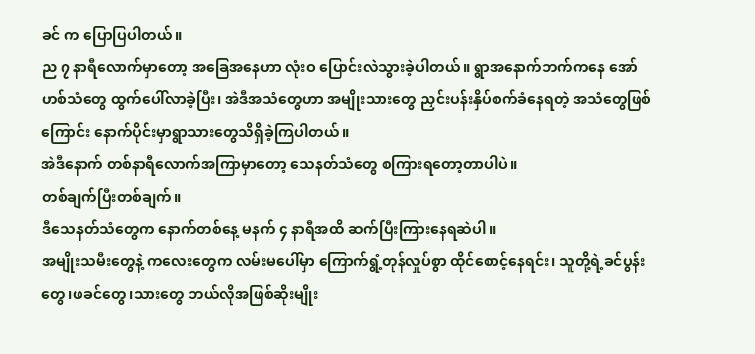ခင် က ပြောပြပါတယ်။
ည ၇ နာရီလောက်မှာတော့ အခြေအနေဟာ လုံးဝ ပြောင်းလဲသွားခဲ့ပါတယ်။ ရွာအနောက်ဘက်ကနေ အော်ဟစ်သံတွေ ထွက်ပေါ်လာခဲ့ပြီး၊ အဲဒီအသံတွေဟာ အမျိုးသားတွေ ညှင်းပန်းနှိပ်စက်ခံနေရတဲ့ အသံတွေဖြစ်ကြောင်း နောက်ပိုင်းမှာရွာသားတွေသိရှိခဲ့ကြပါတယ်။
အဲဒီနောက် တစ်နာရီလောက်အကြာမှာတော့ သေနတ်သံတွေ စကြားရတော့တာပါပဲ။
တစ်ချက်ပြီးတစ်ချက်။
ဒီသေနတ်သံတွေက နောက်တစ်နေ့ မနက် ၄ နာရီအထိ ဆက်ပြီးကြားနေရဆဲပါ။
အမျိုးသမီးတွေနဲ့ ကလေးတွေက လမ်းမပေါ်မှာ ကြောက်ရွံ့တုန်လှုပ်စွာ ထိုင်စောင့်နေရင်း၊ သူတို့ရဲ့ခင်ပွန်းတွေ၊ဖခင်တွေ၊သားတွေ ဘယ်လိုအဖြစ်ဆိုးမျိုး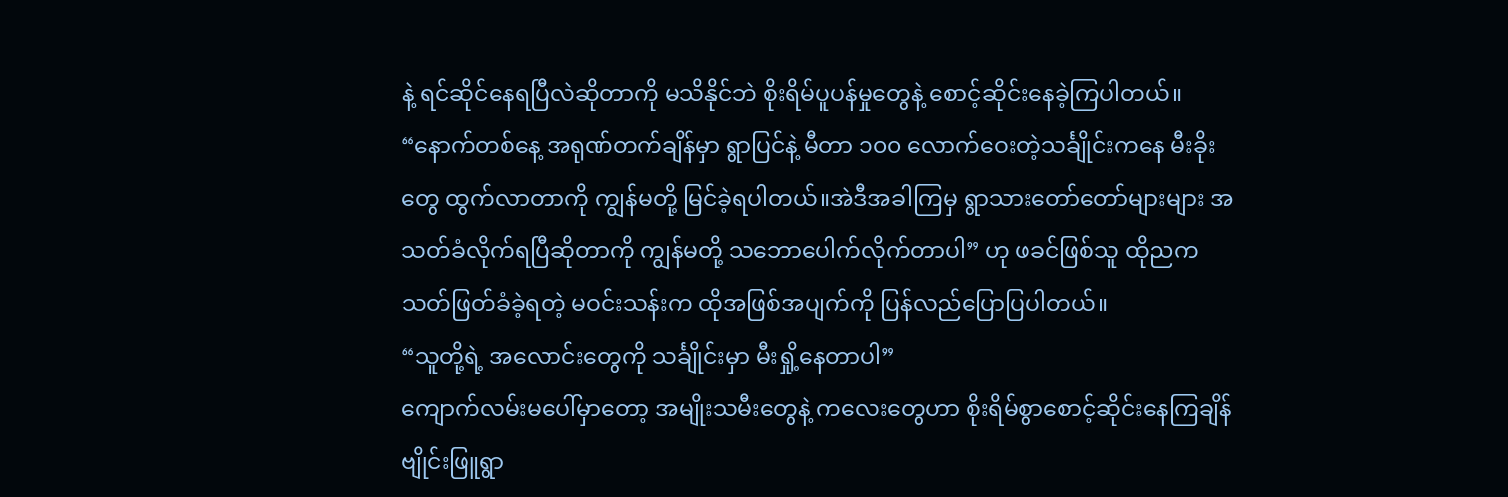နဲ့ ရင်ဆိုင်နေရပြီလဲဆိုတာကို မသိနိုင်ဘဲ စိုးရိမ်ပူပန်မှုတွေနဲ့ စောင့်ဆိုင်းနေခဲ့ကြပါတယ်။
“နောက်တစ်နေ့ အရုဏ်တက်ချိန်မှာ ရွာပြင်နဲ့ မီတာ ၁၀၀ လောက်ဝေးတဲ့သင်္ချိုင်းကနေ မီးခိုးတွေ ထွက်လာတာကို ကျွန်မတို့ မြင်ခဲ့ရပါတယ်။အဲဒီအခါကြမှ ရွာသားတော်တော်များများ အသတ်ခံလိုက်ရပြီဆိုတာကို ကျွန်မတို့ သဘောပေါက်လိုက်တာပါ” ဟု ဖခင်ဖြစ်သူ ထိုညက သတ်ဖြတ်ခံခဲ့ရတဲ့ မဝင်းသန်းက ထိုအဖြစ်အပျက်ကို ပြန်လည်ပြောပြပါတယ်။
“သူတို့ရဲ့ အလောင်းတွေကို သင်္ချိုင်းမှာ မီးရှို့နေတာပါ”
ကျောက်လမ်းမပေါ်မှာတော့ အမျိုးသမီးတွေနဲ့ ကလေးတွေဟာ စိုးရိမ်စွာစောင့်ဆိုင်းနေကြချိန် ဗျိုင်းဖြူရွာ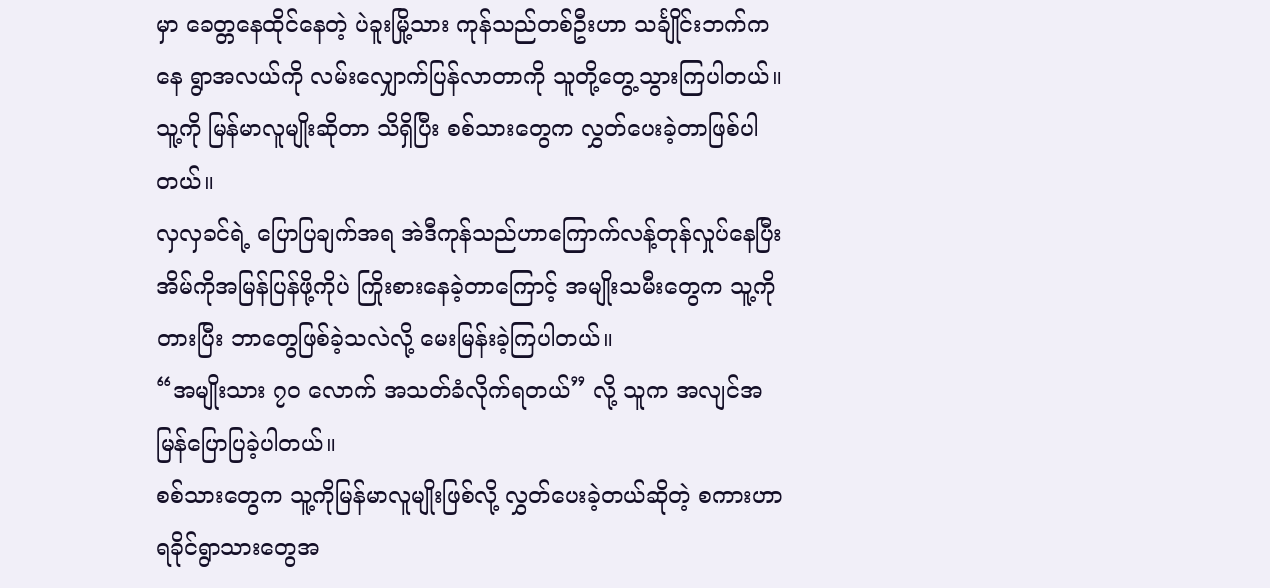မှာ ခေတ္တနေထိုင်နေတဲ့ ပဲခူးမြို့သား ကုန်သည်တစ်ဦးဟာ သင်္ချိုင်းဘက်ကနေ ရွာအလယ်ကို လမ်းလျှောက်ပြန်လာတာကို သူတို့တွေ့သွားကြပါတယ်။ သူ့ကို မြန်မာလူမျိုးဆိုတာ သိရှိပြီး စစ်သားတွေက လွှတ်ပေးခဲ့တာဖြစ်ပါတယ်။
လှလှခင်ရဲ့ ပြောပြချက်အရ အဲဒီကုန်သည်ဟာကြောက်လန့်တုန်လှုပ်နေပြီးအိမ်ကိုအမြန်ပြန်ဖို့ကိုပဲ ကြိုးစားနေခဲ့တာကြောင့် အမျိုးသမီးတွေက သူ့ကို တားပြီး ဘာတွေဖြစ်ခဲ့သလဲလို့ မေးမြန်းခဲ့ကြပါတယ်။
“အမျိုးသား ၇၀ လောက် အသတ်ခံလိုက်ရတယ်” လို့ သူက အလျင်အမြန်ပြောပြခဲ့ပါတယ်။
စစ်သားတွေက သူ့ကိုမြန်မာလူမျိုးဖြစ်လို့ လွှတ်ပေးခဲ့တယ်ဆိုတဲ့ စကားဟာ ရခိုင်ရွာသားတွေအ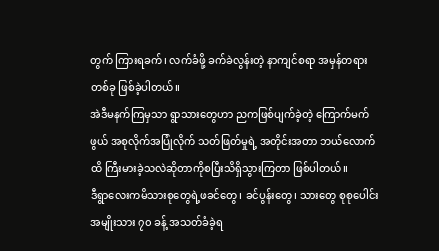တွက် ကြားရခက်၊ လက်ခံဖို့ ခက်ခဲလွန်းတဲ့ နာကျင်စရာ အမှန်တရားတစ်ခု ဖြစ်ခဲ့ပါတယ်။
အဲဒီမနက်ကြမှသာ ရွာသားတွေဟာ ညကဖြစ်ပျက်ခဲ့တဲ့ ကြောက်မက်ဖွယ် အစုလိုက်အပြုံလိုက် သတ်ဖြတ်မှုရဲ့ အတိုင်းအတာ ဘယ်လောက်ထိ ကြီးမားခဲ့သလဲဆိုတာကိုစပြီးသိရှိသွားကြတာ ဖြစ်ပါတယ်။
ဒီရွာလေးကမိသားစုတွေရဲ့ဖခင်တွေ၊ ခင်ပွန်းတွေ၊ သားတွေ စုစုပေါင်း အမျိုးသား ၇၀ ခန့် အသတ်ခံခဲ့ရ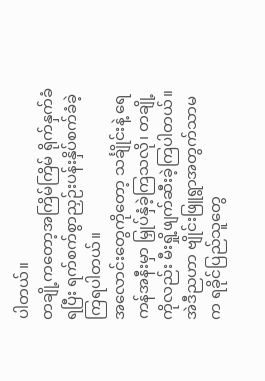ပါတယ်။
တချို့ကတော့အကြိမ်ကြိမ် ရိုက်နှက်ခံရပြီး ရက်စက်စွာညှဉ်းပန်းနှိပ်စက်ခံခဲ့ကြရပါတယ်။
အလောင်းတွေကိုတော့ သင်္ချိုင်းနဲ့ ရေကန်အနီးမှာ မြှုပ်နှံခဲ့ကြသလို၊ တချို့ကိုလည်း မီးရှို့ဖျက်ဆီးခဲ့ကြပါတယ်။
အဲဒီညဟာ ဗျိုင်းဖြူရွာအတွက်သာမက ရခိုင်ပြည်သူတွေ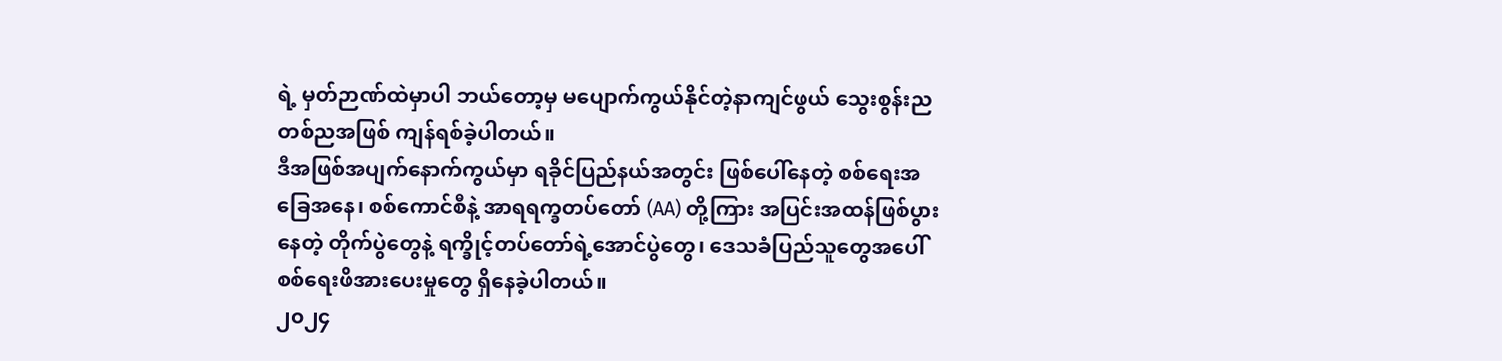ရဲ့ မှတ်ဉာဏ်ထဲမှာပါ ဘယ်တော့မှ မပျောက်ကွယ်နိုင်တဲ့နာကျင်ဖွယ် သွေးစွန်းညတစ်ညအဖြစ် ကျန်ရစ်ခဲ့ပါတယ်။
ဒီအဖြစ်အပျက်နောက်ကွယ်မှာ ရခိုင်ပြည်နယ်အတွင်း ဖြစ်ပေါ်နေတဲ့ စစ်ရေးအခြေအနေ၊ စစ်ကောင်စီနဲ့ အာရရက္ခတပ်တော် (AA) တို့ကြား အပြင်းအထန်ဖြစ်ပွားနေတဲ့ တိုက်ပွဲတွေနဲ့ ရက္ခိုင့်တပ်တော်ရဲ့အောင်ပွဲတွေ၊ ဒေသခံပြည်သူတွေအပေါ် စစ်ရေးဖိအားပေးမှုတွေ ရှိနေခဲ့ပါတယ်။
၂၀၂၄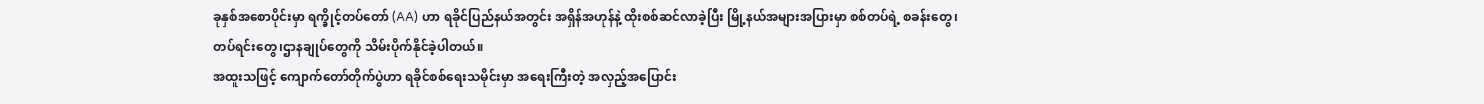ခုနှစ်အစောပိုင်းမှာ ရက္ခိုင့်တပ်တော် (AA) ဟာ ရခိုင်ပြည်နယ်အတွင်း အရှိန်အဟုန်နဲ့ ထိုးစစ်ဆင်လာခဲ့ပြီး မြို့နယ်အများအပြားမှာ စစ်တပ်ရဲ့ စခန်းတွေ၊တပ်ရင်းတွေ၊ဌာနချုပ်တွေကို သိမ်းပိုက်နိုင်ခဲ့ပါတယ်။
အထူးသဖြင့် ကျောက်တော်တိုက်ပွဲဟာ ရခိုင်စစ်ရေးသမိုင်းမှာ အရေးကြီးတဲ့ အလှည့်အပြောင်း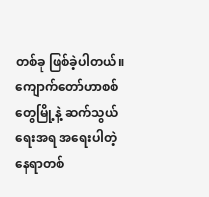တစ်ခု ဖြစ်ခဲ့ပါတယ်။
ကျောက်တော်ဟာစစ်တွေမြို့နဲ့ ဆက်သွယ်ရေးအရ အရေးပါတဲ့ နေရာတစ်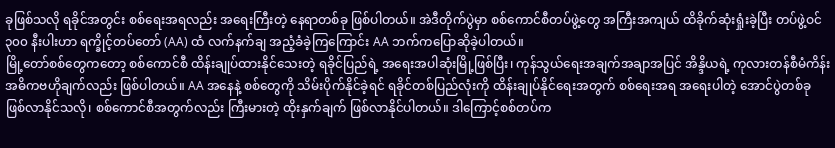ခုဖြစ်သလို ရခိုင်အတွင်း စစ်ရေးအရလည်း အရေးကြီးတဲ့ နေရာတစ်ခု ဖြစ်ပါတယ်။ အဲဒီတိုက်ပွဲမှာ စစ်ကောင်စီတပ်ဖွဲ့တွေ အကြီးအကျယ် ထိခိုက်ဆုံးရှုံးခဲ့ပြီး တပ်ဖွဲ့ဝင် ၃၀၀ နီးပါးဟာ ရက္ခိုင့်တပ်တော် (AA) ထံ လက်နက်ချ အညံ့ခံခဲ့ကြကြောင်း AA ဘက်ကပြောဆိုခဲ့ပါတယ်။
မြို့တော်စစ်တွေကတော့ စစ်ကောင်စီ ထိန်းချုပ်ထားနိုင်သေးတဲ့ ရခိုင်ပြည်ရဲ့ အရေးအပါဆုံးမြို့ဖြစ်ပြီး၊ ကုန်သွယ်ရေးအချက်အချာအပြင် အိန္ဒိယရဲ့ ကုလားတန်စီမံကိန်း အဓိကဗဟိုချက်လည်း ဖြစ်ပါတယ်။ AA အနေနဲ့ စစ်တွေကို သိမ်းပိုက်နိုင်ခဲ့ရင် ရခိုင်တစ်ပြည်လုံးကို ထိန်းချုပ်နိုင်ရေးအတွက် စစ်ရေးအရ အရေးပါတဲ့ အောင်ပွဲတစ်ခု ဖြစ်လာနိုင်သလို၊ စစ်ကောင်စီအတွက်လည်း ကြီးမားတဲ့ ထိုးနှက်ချက် ဖြစ်လာနိုင်ပါတယ်။ ဒါကြောင့်စစ်တပ်က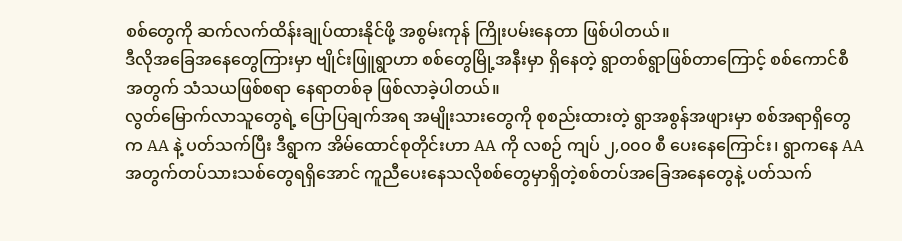စစ်တွေကို ဆက်လက်ထိန်းချုပ်ထားနိုင်ဖို့ အစွမ်းကုန် ကြိုးပမ်းနေတာ ဖြစ်ပါတယ်။
ဒီလိုအခြေအနေတွေကြားမှာ ဗျိုင်းဖြူရွာဟာ စစ်တွေမြို့အနီးမှာ ရှိနေတဲ့ ရွာတစ်ရွာဖြစ်တာကြောင့် စစ်ကောင်စီအတွက် သံသယဖြစ်စရာ နေရာတစ်ခု ဖြစ်လာခဲ့ပါတယ်။
လွတ်မြောက်လာသူတွေရဲ့ ပြောပြချက်အရ အမျိုးသားတွေကို စုစည်းထားတဲ့ ရွာအစွန်အဖျားမှာ စစ်အရာရှိတွေက AA နဲ့ ပတ်သက်ပြီး ဒီရွာက အိမ်ထောင်စုတိုင်းဟာ AA ကို လစဉ် ကျပ် ၂,၀၀၀ စီ ပေးနေကြောင်း၊ ရွာကနေ AA အတွက်တပ်သားသစ်တွေရရှိအောင် ကူညီပေးနေသလိုစစ်တွေမှာရှိတဲ့စစ်တပ်အခြေအနေတွေနဲ့ ပတ်သက်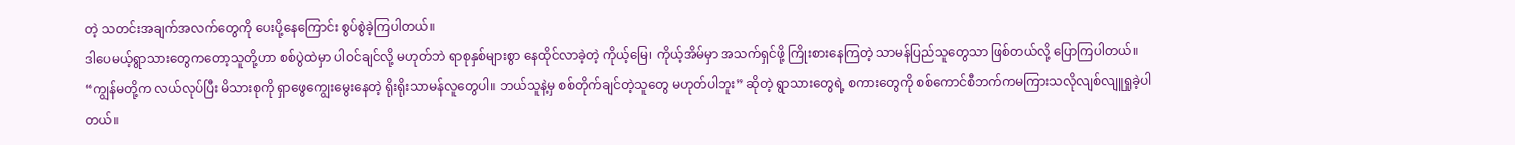တဲ့ သတင်းအချက်အလက်တွေကို ပေးပို့နေကြောင်း စွပ်စွဲခဲ့ကြပါတယ်။
ဒါပေမယ့်ရွာသားတွေကတော့သူတို့ဟာ စစ်ပွဲထဲမှာ ပါဝင်ချင်လို့ မဟုတ်ဘဲ ရာစုနှစ်များစွာ နေထိုင်လာခဲ့တဲ့ ကိုယ့်မြေ၊ ကိုယ့်အိမ်မှာ အသက်ရှင်ဖို့ ကြိုးစားနေကြတဲ့ သာမန်ပြည်သူတွေသာ ဖြစ်တယ်လို့ ပြောကြပါတယ်။
“ကျွန်မတို့က လယ်လုပ်ပြီး မိသားစုကို ရှာဖွေကျွေးမွေးနေတဲ့ ရိုးရိုးသာမန်လူတွေပါ။ ဘယ်သူနဲ့မှ စစ်တိုက်ချင်တဲ့သူတွေ မဟုတ်ပါဘူး” ဆိုတဲ့ ရွာသားတွေရဲ့ စကားတွေကို စစ်ကောင်စီဘက်ကမကြားသလိုလျစ်လျူရှုခဲ့ပါတယ်။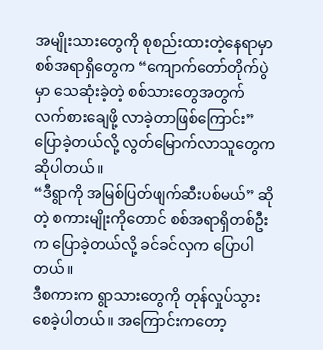အမျိုးသားတွေကို စုစည်းထားတဲ့နေရာမှာ စစ်အရာရှိတွေက “ကျောက်တော်တိုက်ပွဲမှာ သေဆုံးခဲ့တဲ့ စစ်သားတွေအတွက် လက်စားချေဖို့ လာခဲ့တာဖြစ်ကြောင်း” ပြောခဲ့တယ်လို့ လွတ်မြောက်လာသူတွေက ဆိုပါတယ်။
“ဒီရွာကို အမြစ်ပြတ်ဖျက်ဆီးပစ်မယ်” ဆိုတဲ့ စကားမျိုးကိုတောင် စစ်အရာရှိတစ်ဦးက ပြောခဲ့တယ်လို့ ခင်ခင်လှက ပြောပါတယ်။
ဒီစကားက ရွာသားတွေကို တုန်လှုပ်သွားစေခဲ့ပါတယ်။ အကြောင်းကတော့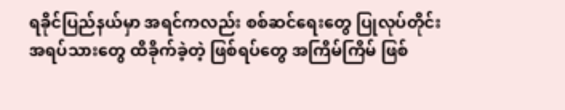ရခိုင်ပြည်နယ်မှာ အရင်ကလည်း စစ်ဆင်ရေးတွေ ပြုလုပ်တိုင်း အရပ်သားတွေ ထိခိုက်ခဲ့တဲ့ ဖြစ်ရပ်တွေ အကြိမ်ကြိမ် ဖြစ်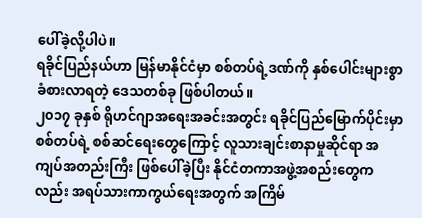ပေါ်ခဲ့လို့ပါပဲ။
ရခိုင်ပြည်နယ်ဟာ မြန်မာနိုင်ငံမှာ စစ်တပ်ရဲ့ဒဏ်ကို နှစ်ပေါင်းများစွာ ခံစားလာရတဲ့ ဒေသတစ်ခု ဖြစ်ပါတယ်။
၂၀၁၇ ခုနှစ် ရိုဟင်ဂျာအရေးအခင်းအတွင်း ရခိုင်ပြည်မြောက်ပိုင်းမှာ စစ်တပ်ရဲ့ စစ်ဆင်ရေးတွေကြောင့် လူသားချင်းစာနာမှုဆိုင်ရာ အကျပ်အတည်းကြီး ဖြစ်ပေါ်ခဲ့ပြီး နိုင်ငံတကာအဖွဲ့အစည်းတွေကလည်း အရပ်သားကာကွယ်ရေးအတွက် အကြိမ်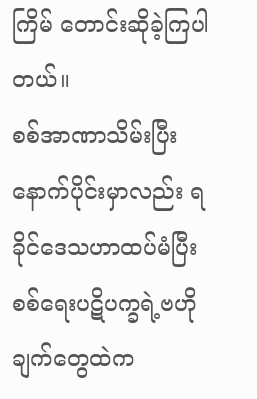ကြိမ် တောင်းဆိုခဲ့ကြပါတယ်။
စစ်အာဏာသိမ်းပြီးနောက်ပိုင်းမှာလည်း ရခိုင်ဒေသဟာထပ်မံပြီးစစ်ရေးပဋိပက္ခရဲ့ဗဟိုချက်တွေထဲက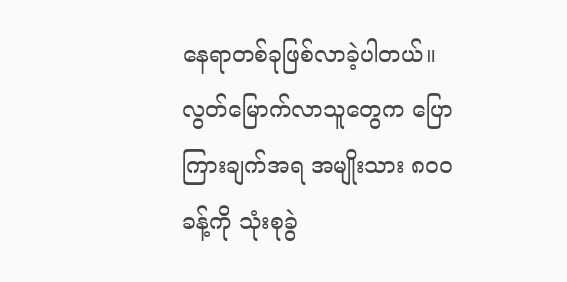နေရာတစ်ခုဖြစ်လာခဲ့ပါတယ်။
လွတ်မြောက်လာသူတွေက ပြောကြားချက်အရ အမျိုးသား ၈၀၀ ခန့်ကို သုံးစုခွဲ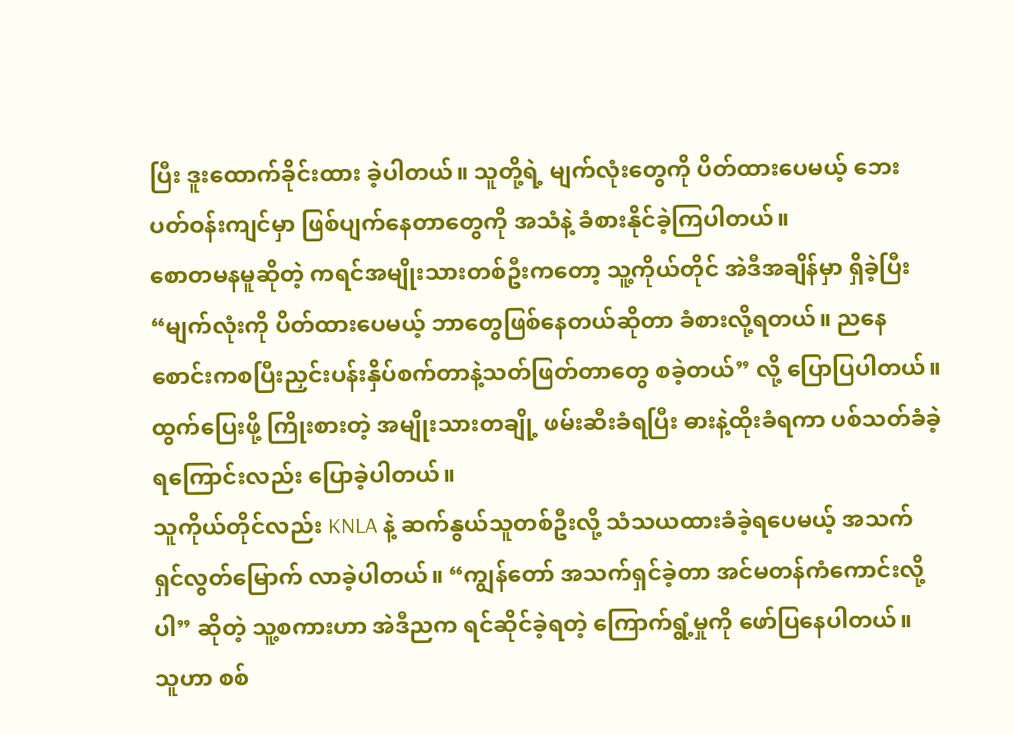ပြီး ဒူးထောက်ခိုင်းထား ခဲ့ပါတယ်။ သူတို့ရဲ့ မျက်လုံးတွေကို ပိတ်ထားပေမယ့် ဘေးပတ်ဝန်းကျင်မှာ ဖြစ်ပျက်နေတာတွေကို အသံနဲ့ ခံစားနိုင်ခဲ့ကြပါတယ်။
စောတမနမူဆိုတဲ့ ကရင်အမျိုးသားတစ်ဦးကတော့ သူ့ကိုယ်တိုင် အဲဒီအချိန်မှာ ရှိခဲ့ပြီး “မျက်လုံးကို ပိတ်ထားပေမယ့် ဘာတွေဖြစ်နေတယ်ဆိုတာ ခံစားလို့ရတယ်။ ညနေစောင်းကစပြီးညှင်းပန်းနှိပ်စက်တာနဲ့သတ်ဖြတ်တာတွေ စခဲ့တယ်” လို့ ပြောပြပါတယ်။
ထွက်ပြေးဖို့ ကြိုးစားတဲ့ အမျိုးသားတချို့ ဖမ်းဆီးခံရပြီး ဓားနဲ့ထိုးခံရကာ ပစ်သတ်ခံခဲ့ရကြောင်းလည်း ပြောခဲ့ပါတယ်။
သူကိုယ်တိုင်လည်း KNLA နဲ့ ဆက်နွယ်သူတစ်ဦးလို့ သံသယထားခံခဲ့ရပေမယ့် အသက်ရှင်လွတ်မြောက် လာခဲ့ပါတယ်။ “ကျွန်တော် အသက်ရှင်ခဲ့တာ အင်မတန်ကံကောင်းလို့ပါ” ဆိုတဲ့ သူ့စကားဟာ အဲဒီညက ရင်ဆိုင်ခဲ့ရတဲ့ ကြောက်ရွံ့မှုကို ဖော်ပြနေပါတယ်။
သူဟာ စစ်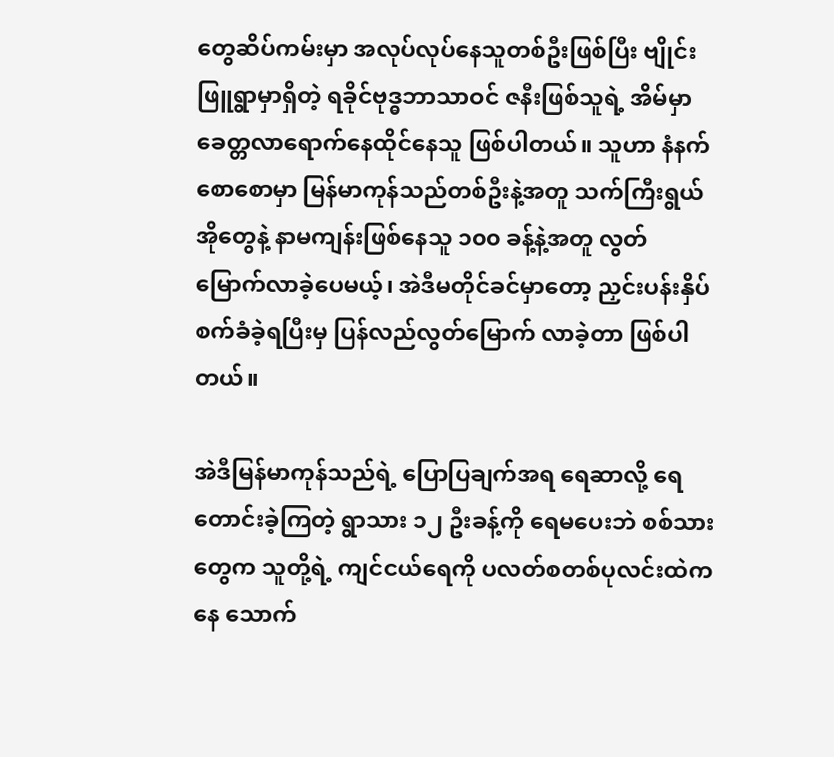တွေဆိပ်ကမ်းမှာ အလုပ်လုပ်နေသူတစ်ဦးဖြစ်ပြီး ဗျိုင်းဖြူရွာမှာရှိတဲ့ ရခိုင်ဗုဒ္ဓဘာသာဝင် ဇနီးဖြစ်သူရဲ့ အိမ်မှာ ခေတ္တလာရောက်နေထိုင်နေသူ ဖြစ်ပါတယ်။ သူဟာ နံနက်စောစောမှာ မြန်မာကုန်သည်တစ်ဦးနဲ့အတူ သက်ကြီးရွယ်အိုတွေနဲ့ နာမကျန်းဖြစ်နေသူ ၁၀၀ ခန့်နဲ့အတူ လွတ်မြောက်လာခဲ့ပေမယ့်၊ အဲဒီမတိုင်ခင်မှာတော့ ညှင်းပန်းနှိပ်စက်ခံခဲ့ရပြီးမှ ပြန်လည်လွတ်မြောက် လာခဲ့တာ ဖြစ်ပါတယ်။

အဲဒီမြန်မာကုန်သည်ရဲ့ ပြောပြချက်အရ ရေဆာလို့ ရေတောင်းခဲ့ကြတဲ့ ရွာသား ၁၂ ဦးခန့်ကို ရေမပေးဘဲ စစ်သားတွေက သူတို့ရဲ့ ကျင်ငယ်ရေကို ပလတ်စတစ်ပုလင်းထဲကနေ သောက်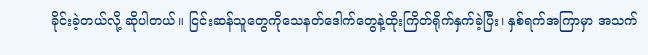ခိုင်းခဲ့တယ်လို့ ဆိုပါတယ်။ ငြင်းဆန်သူတွေကိုသေနတ်ဒေါက်တွေနဲ့ထိုးကြိတ်ရိုက်နှက်ခဲ့ပြီး၊ နှစ်ရက်အကြာမှာ အသက်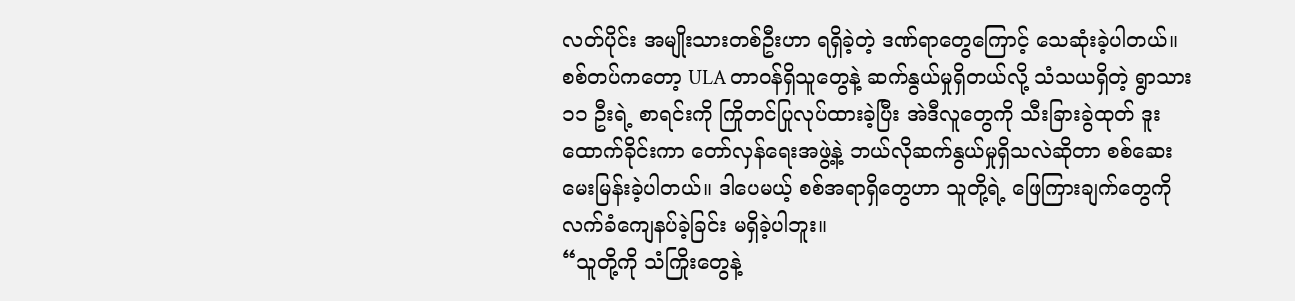လတ်ပိုင်း အမျိုးသားတစ်ဦးဟာ ရရှိခဲ့တဲ့ ဒဏ်ရာတွေကြောင့် သေဆုံးခဲ့ပါတယ်။
စစ်တပ်ကတော့ ULA တာဝန်ရှိသူတွေနဲ့ ဆက်နွယ်မှုရှိတယ်လို့ သံသယရှိတဲ့ ရွာသား ၁၁ ဦးရဲ့ စာရင်းကို ကြိုတင်ပြုလုပ်ထားခဲ့ပြီး အဲဒီလူတွေကို သီးခြားခွဲထုတ် ဒူးထောက်ခိုင်းကာ တော်လှန်ရေးအဖွဲ့နဲ့ ဘယ်လိုဆက်နွယ်မှုရှိသလဲဆိုတာ စစ်ဆေးမေးမြန်းခဲ့ပါတယ်။ ဒါပေမယ့် စစ်အရာရှိတွေဟာ သူတို့ရဲ့ ဖြေကြားချက်တွေကို လက်ခံကျေနပ်ခဲ့ခြင်း မရှိခဲ့ပါဘူး။
“သူတို့ကို သံကြိုးတွေနဲ့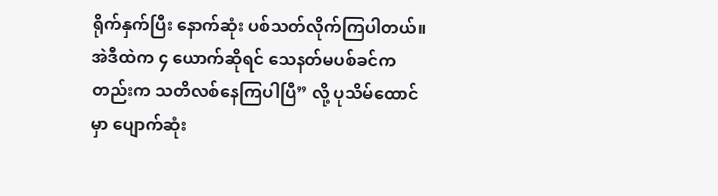ရိုက်နှက်ပြီး နောက်ဆုံး ပစ်သတ်လိုက်ကြပါတယ်။ အဲဒီထဲက ၄ ယောက်ဆိုရင် သေနတ်မပစ်ခင်ကတည်းက သတိလစ်နေကြပါပြီ” လို့ ပုသိမ်ထောင်မှာ ပျောက်ဆုံး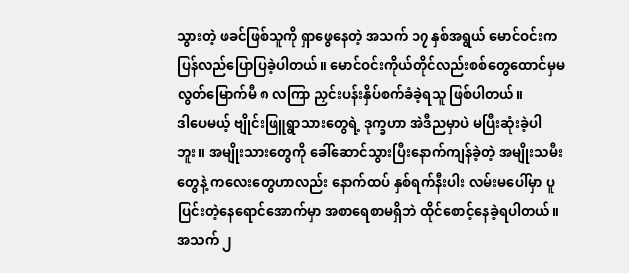သွားတဲ့ ဖခင်ဖြစ်သူကို ရှာဖွေနေတဲ့ အသက် ၁၇ နှစ်အရွယ် မောင်ဝင်းက ပြန်လည်ပြောပြခဲ့ပါတယ်။ မောင်ဝင်းကိုယ်တိုင်လည်းစစ်တွေထောင်မှမလွတ်မြောက်မီ ၈ လကြာ ညှင်းပန်းနှိပ်စက်ခံခဲ့ရသူ ဖြစ်ပါတယ်။
ဒါပေမယ့် ဗျိုင်းဖြူရွာသားတွေရဲ့ ဒုက္ခဟာ အဲဒီညမှာပဲ မပြီးဆုံးခဲ့ပါဘူး။ အမျိုးသားတွေကို ခေါ်ဆောင်သွားပြီးနောက်ကျန်ခဲ့တဲ့ အမျိုးသမီးတွေနဲ့ ကလေးတွေဟာလည်း နောက်ထပ် နှစ်ရက်နီးပါး လမ်းမပေါ်မှာ ပူပြင်းတဲ့နေရောင်အောက်မှာ အစာရေစာမရှိဘဲ ထိုင်စောင့်နေခဲ့ရပါတယ်။
အသက် ၂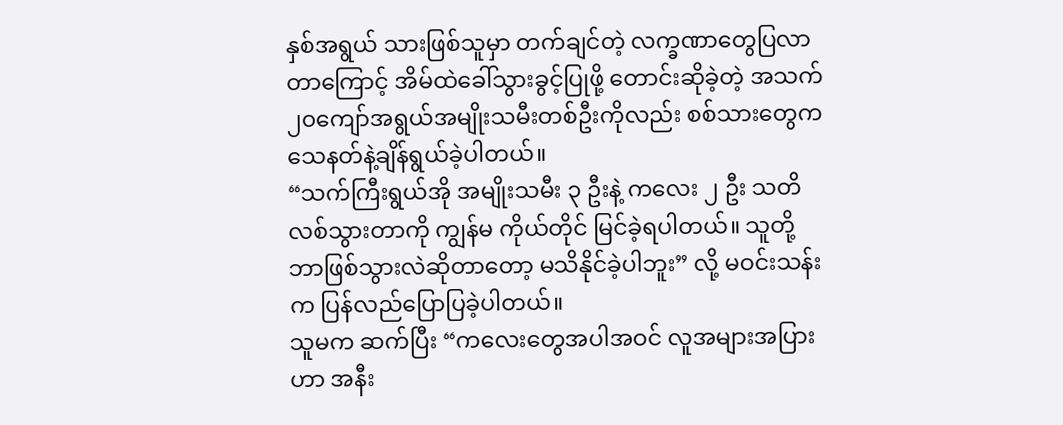နှစ်အရွယ် သားဖြစ်သူမှာ တက်ချင်တဲ့ လက္ခဏာတွေပြလာတာကြောင့် အိမ်ထဲခေါ်သွားခွင့်ပြုဖို့ တောင်းဆိုခဲ့တဲ့ အသက် ၂၀ကျော်အရွယ်အမျိုးသမီးတစ်ဦးကိုလည်း စစ်သားတွေက သေနတ်နဲ့ချိန်ရွယ်ခဲ့ပါတယ်။
“သက်ကြီးရွယ်အို အမျိုးသမီး ၃ ဦးနဲ့ ကလေး ၂ ဦး သတိလစ်သွားတာကို ကျွန်မ ကိုယ်တိုင် မြင်ခဲ့ရပါတယ်။ သူတို့ ဘာဖြစ်သွားလဲဆိုတာတော့ မသိနိုင်ခဲ့ပါဘူး” လို့ မဝင်းသန်းက ပြန်လည်ပြောပြခဲ့ပါတယ်။
သူမက ဆက်ပြီး “ကလေးတွေအပါအဝင် လူအများအပြားဟာ အနီး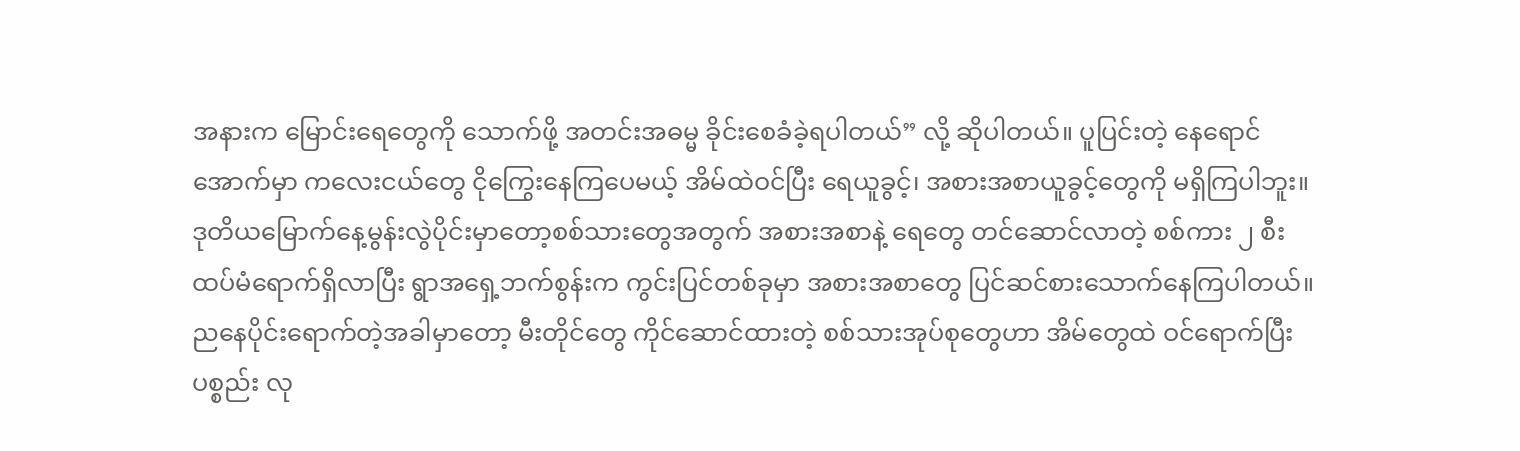အနားက မြောင်းရေတွေကို သောက်ဖို့ အတင်းအဓမ္မ ခိုင်းစေခံခဲ့ရပါတယ်” လို့ ဆိုပါတယ်။ ပူပြင်းတဲ့ နေရောင်အောက်မှာ ကလေးငယ်တွေ ငိုကြွေးနေကြပေမယ့် အိမ်ထဲဝင်ပြီး ရေယူခွင့်၊ အစားအစာယူခွင့်တွေကို မရှိကြပါဘူး။
ဒုတိယမြောက်နေ့မွန်းလွဲပိုင်းမှာတော့စစ်သားတွေအတွက် အစားအစာနဲ့ ရေတွေ တင်ဆောင်လာတဲ့ စစ်ကား ၂ စီး ထပ်မံရောက်ရှိလာပြီး ရွာအရှေ့ဘက်စွန်းက ကွင်းပြင်တစ်ခုမှာ အစားအစာတွေ ပြင်ဆင်စားသောက်နေကြပါတယ်။
ညနေပိုင်းရောက်တဲ့အခါမှာတော့ မီးတိုင်တွေ ကိုင်ဆောင်ထားတဲ့ စစ်သားအုပ်စုတွေဟာ အိမ်တွေထဲ ဝင်ရောက်ပြီး ပစ္စည်း လု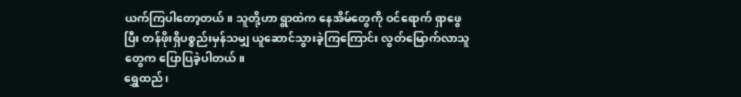ယက်ကြပါတော့တယ်။ သူတို့ဟာ ရွာထဲက နေအိမ်တွေကို ဝင်ရောက် ရှာဖွေပြီး တန်ဖိုးရှိပစ္စည်းမှန်သမျှ ယူဆောင်သွားခဲ့ကြကြောင်း လွတ်မြောက်လာသူတွေက ပြောပြခဲ့ပါတယ်။
ရွှေထည်၊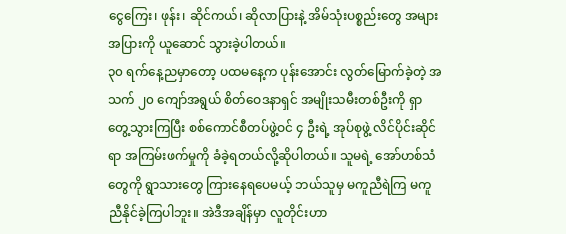ငွေကြေး၊ ဖုန်း၊ ဆိုင်ကယ်၊ ဆိုလာပြားနဲ့ အိမ်သုံးပစ္စည်းတွေ အများအပြားကို ယူဆောင် သွားခဲ့ပါတယ်။
၃၀ ရက်နေ့ညမှာတော့ ပထမနေ့က ပုန်းအောင်း လွတ်မြောက်ခဲ့တဲ့ အသက် ၂၀ ကျော်အရွယ် စိတ်ဝေဒနာရှင် အမျိုးသမီးတစ်ဦးကို ရှာတွေ့သွားကြပြီး စစ်ကောင်စီတပ်ဖွဲ့ဝင် ၄ ဦးရဲ့ အုပ်စုဖွဲ့ လိင်ပိုင်းဆိုင်ရာ အကြမ်းဖက်မှုကို ခံခဲ့ရတယ်လို့ဆိုပါတယ်။ သူမရဲ့ အော်ဟစ်သံတွေကို ရွာသားတွေ ကြားနေရပေမယ့် ဘယ်သူမှ မကူညီရဲကြ မကူညီနိုင်ခဲ့ကြပါဘူး။ အဲဒီအချိန်မှာ လူတိုင်းဟာ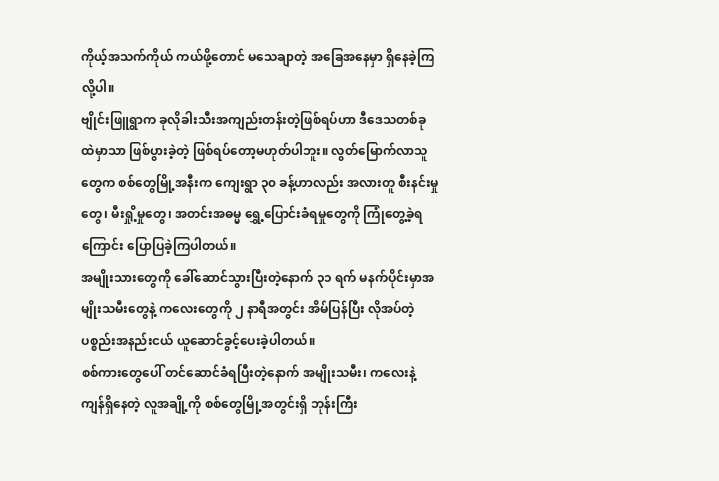ကိုယ့်အသက်ကိုယ် ကယ်ဖို့တောင် မသေချာတဲ့ အခြေအနေမှာ ရှိနေခဲ့ကြလို့ပါ။
ဗျိုင်းဖြူရွာက ခုလိုခါးသီးအကျည်းတန်းတဲ့ဖြစ်ရပ်ဟာ ဒီဒေသတစ်ခုထဲမှာသာ ဖြစ်ပွားခဲ့တဲ့ ဖြစ်ရပ်တော့မဟုတ်ပါဘူး။ လွတ်မြောက်လာသူတွေက စစ်တွေမြို့အနီးက ကျေးရွာ ၃၀ ခန့်ဟာလည်း အလားတူ စီးနင်းမှုတွေ၊ မီးရှို့မှုတွေ၊ အတင်းအဓမ္မ ရွှေ့ပြောင်းခံရမှုတွေကို ကြုံတွေ့ခဲ့ရကြောင်း ပြောပြခဲ့ကြပါတယ်။
အမျိုးသားတွေကို ခေါ်ဆောင်သွားပြီးတဲ့နောက် ၃၁ ရက် မနက်ပိုင်းမှာအမျိုးသမီးတွေနဲ့ ကလေးတွေကို ၂ နာရီအတွင်း အိမ်ပြန်ပြီး လိုအပ်တဲ့ပစ္စည်းအနည်းငယ် ယူဆောင်ခွင့်ပေးခဲ့ပါတယ်။
စစ်ကားတွေပေါ် တင်ဆောင်ခံရပြီးတဲ့နောက် အမျိုးသမီး၊ ကလေးနဲ့ ကျန်ရှိနေတဲ့ လူအချို့ကို စစ်တွေမြို့အတွင်းရှိ ဘုန်းကြီး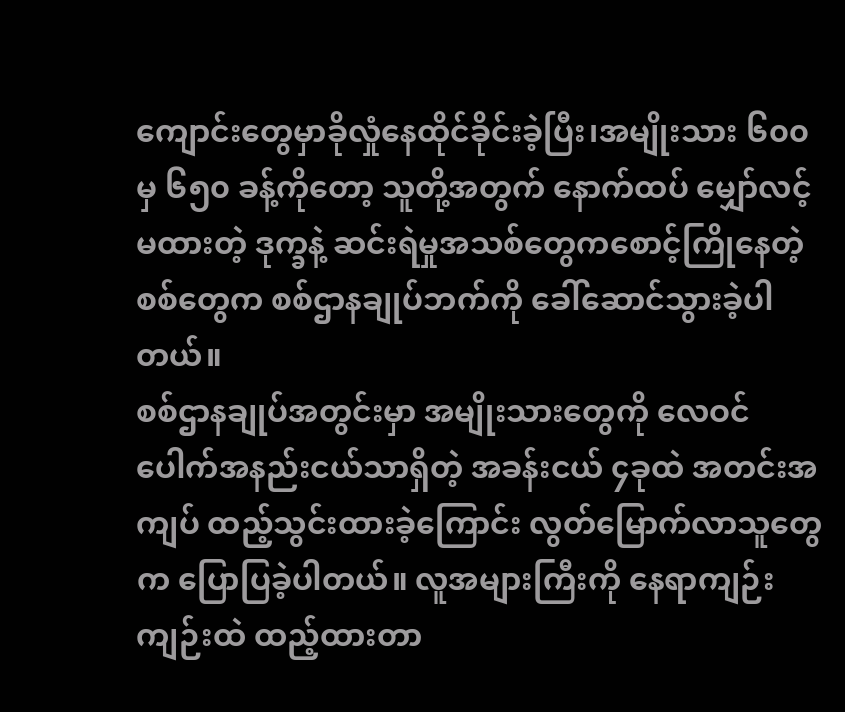ကျောင်းတွေမှာခိုလှုံနေထိုင်ခိုင်းခဲ့ပြီး၊အမျိုးသား ၆၀၀ မှ ၆၅၀ ခန့်ကိုတော့ သူတို့အတွက် နောက်ထပ် မျှော်လင့်မထားတဲ့ ဒုက္ခနဲ့ ဆင်းရဲမှုအသစ်တွေကစောင့်ကြိုနေတဲ့စစ်တွေက စစ်ဌာနချုပ်ဘက်ကို ခေါ်ဆောင်သွားခဲ့ပါတယ်။
စစ်ဌာနချုပ်အတွင်းမှာ အမျိုးသားတွေကို လေဝင်ပေါက်အနည်းငယ်သာရှိတဲ့ အခန်းငယ် ၄ခုထဲ အတင်းအကျပ် ထည့်သွင်းထားခဲ့ကြောင်း လွတ်မြောက်လာသူတွေက ပြောပြခဲ့ပါတယ်။ လူအများကြီးကို နေရာကျဉ်းကျဉ်းထဲ ထည့်ထားတာ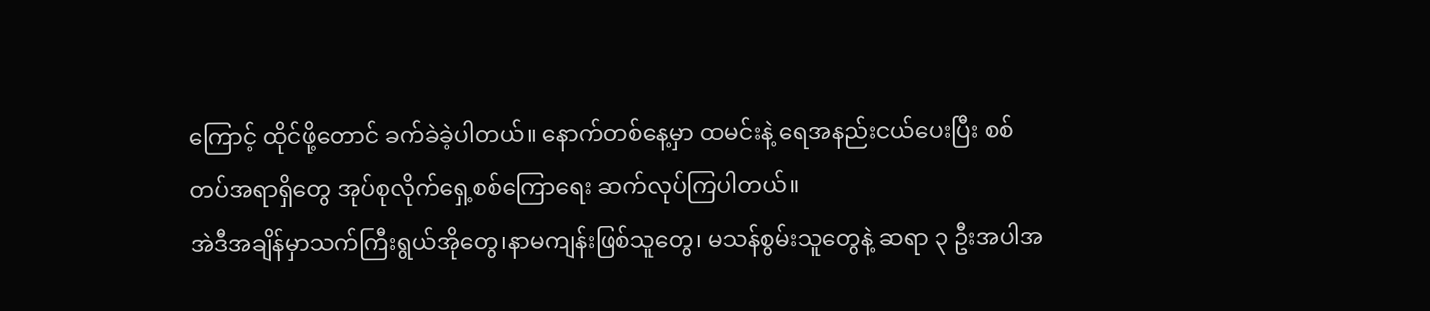ကြောင့် ထိုင်ဖို့တောင် ခက်ခဲခဲ့ပါတယ်။ နောက်တစ်နေ့မှာ ထမင်းနဲ့ ရေအနည်းငယ်ပေးပြီး စစ်တပ်အရာရှိတွေ အုပ်စုလိုက်ရှေ့စစ်ကြောရေး ဆက်လုပ်ကြပါတယ်။
အဲဒီအချိန်မှာသက်ကြီးရွယ်အိုတွေ၊နာမကျန်းဖြစ်သူတွေ၊ မသန်စွမ်းသူတွေနဲ့ ဆရာ ၃ ဦးအပါအ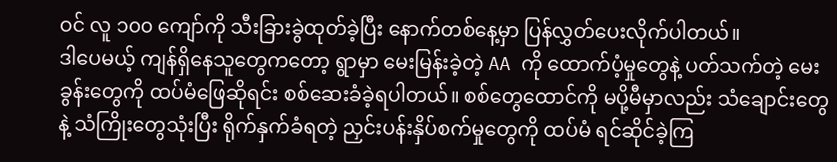ဝင် လူ ၁၀၀ ကျော်ကို သီးခြားခွဲထုတ်ခဲ့ပြီး နောက်တစ်နေ့မှာ ပြန်လွှတ်ပေးလိုက်ပါတယ်။
ဒါပေမယ့် ကျန်ရှိနေသူတွေကတော့ ရွာမှာ မေးမြန်းခဲ့တဲ့ AA ကို ထောက်ပံ့မှုတွေနဲ့ ပတ်သက်တဲ့ မေးခွန်းတွေကို ထပ်မံဖြေဆိုရင်း စစ်ဆေးခံခဲ့ရပါတယ်။ စစ်တွေထောင်ကို မပို့မီမှာလည်း သံချောင်းတွေနဲ့ သံကြိုးတွေသုံးပြီး ရိုက်နှက်ခံရတဲ့ ညှင်းပန်းနှိပ်စက်မှုတွေကို ထပ်မံ ရင်ဆိုင်ခဲ့ကြ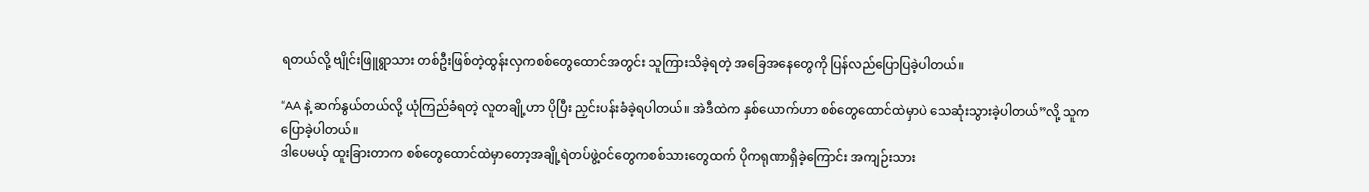ရတယ်လို့ ဗျိုင်းဖြူရွာသား တစ်ဦးဖြစ်တဲ့ထွန်းလှကစစ်တွေထောင်အတွင်း သူကြားသိခဲ့ရတဲ့ အခြေအနေတွေကို ပြန်လည်ပြောပြခဲ့ပါတယ်။

“AA နဲ့ ဆက်နွယ်တယ်လို့ ယုံကြည်ခံရတဲ့ လူတချို့ဟာ ပိုပြီး ညှင်းပန်းခံခဲ့ရပါတယ်။ အဲဒီထဲက နှစ်ယောက်ဟာ စစ်တွေထောင်ထဲမှာပဲ သေဆုံးသွားခဲ့ပါတယ်”လို့ သူကပြောခဲ့ပါတယ်။
ဒါပေမယ့် ထူးခြားတာက စစ်တွေထောင်ထဲမှာတော့အချို့ရဲတပ်ဖွဲ့ဝင်တွေကစစ်သားတွေထက် ပိုကရုဏာရှိခဲ့ကြောင်း အကျဉ်းသား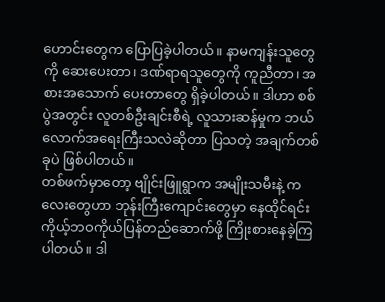ဟောင်းတွေက ပြောပြခဲ့ပါတယ်။ နာမကျန်းသူတွေကို ဆေးပေးတာ၊ ဒဏ်ရာရသူတွေကို ကူညီတာ၊ အစားအသောက် ပေးတာတွေ ရှိခဲ့ပါတယ်။ ဒါဟာ စစ်ပွဲအတွင်း လူတစ်ဦးချင်းစီရဲ့ လူသားဆန်မှုက ဘယ်လောက်အရေးကြီးသလဲဆိုတာ ပြသတဲ့ အချက်တစ်ခုပဲ ဖြစ်ပါတယ်။
တစ်ဖက်မှာတော့ ဗျိုင်းဖြူရွာက အမျိုးသမီးနဲ့ ကလေးတွေဟာ ဘုန်းကြီးကျောင်းတွေမှာ နေထိုင်ရင်း ကိုယ့်ဘဝကိုယ်ပြန်တည်ဆောက်ဖို့ ကြိုးစားနေခဲ့ကြပါတယ်။ ဒါ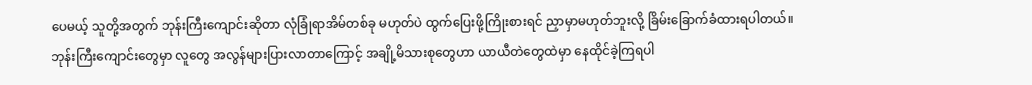ပေမယ့် သူတို့အတွက် ဘုန်းကြီးကျောင်းဆိုတာ လုံခြုံရာအိမ်တစ်ခု မဟုတ်ပဲ ထွက်ပြေးဖို့ကြိုးစားရင် ညှာမှာမဟုတ်ဘူးလို့ ခြိမ်းခြောက်ခံထားရပါတယ်။ ဘုန်းကြီးကျောင်းတွေမှာ လူတွေ အလွန်များပြားလာတာကြောင့် အချို့မိသားစုတွေဟာ ယာယီတဲတွေထဲမှာ နေထိုင်ခဲ့ကြရပါ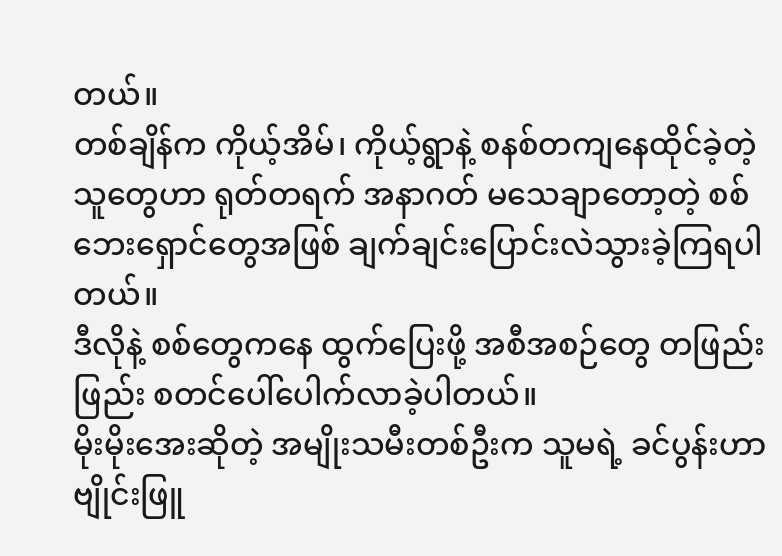တယ်။
တစ်ချိန်က ကိုယ့်အိမ်၊ ကိုယ့်ရွာနဲ့ စနစ်တကျနေထိုင်ခဲ့တဲ့ သူတွေဟာ ရုတ်တရက် အနာဂတ် မသေချာတော့တဲ့ စစ်ဘေးရှောင်တွေအဖြစ် ချက်ချင်းပြောင်းလဲသွားခဲ့ကြရပါတယ်။
ဒီလိုနဲ့ စစ်တွေကနေ ထွက်ပြေးဖို့ အစီအစဉ်တွေ တဖြည်းဖြည်း စတင်ပေါ်ပေါက်လာခဲ့ပါတယ်။
မိုးမိုးအေးဆိုတဲ့ အမျိုးသမီးတစ်ဦးက သူမရဲ့ ခင်ပွန်းဟာဗျိုင်းဖြူ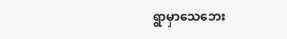ရွာမှာသေဘေး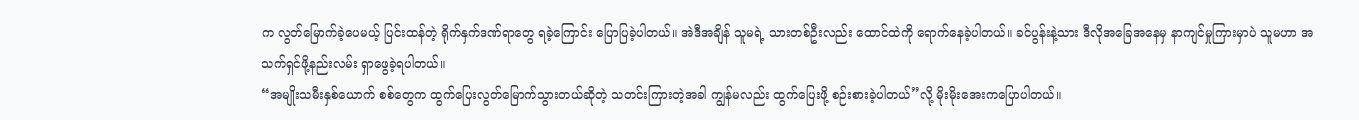က လွတ်မြောက်ခဲ့ပေမယ့် ပြင်းထန်တဲ့ ရိုက်နှက်ဒဏ်ရာတွေ ရခဲ့ကြောင်း ပြောပြခဲ့ပါတယ်။ အဲဒီအချိန် သူမရဲ့ သားတစ်ဦးလည်း ထောင်ထဲကို ရောက်နေခဲ့ပါတယ်။ ခင်ပွန်းနဲ့သား ဒီလိုအခြေအနေမှ နာကျင်မှုကြားမှာပဲ သူမဟာ အသက်ရှင်ဖို့နည်းလမ်း ရှာဖွေခဲ့ရပါတယ်။
“အမျိုးသမီးနှစ်ယောက် စစ်တွေက ထွက်ပြေးလွတ်မြောက်သွားတယ်ဆိုတဲ့ သတင်းကြားတဲ့အခါ ကျွန်မလည်း ထွက်ပြေးဖို့ စဉ်းစားခဲ့ပါတယ်”လို့ မိုးမိုးအေးကပြောပါတယ်။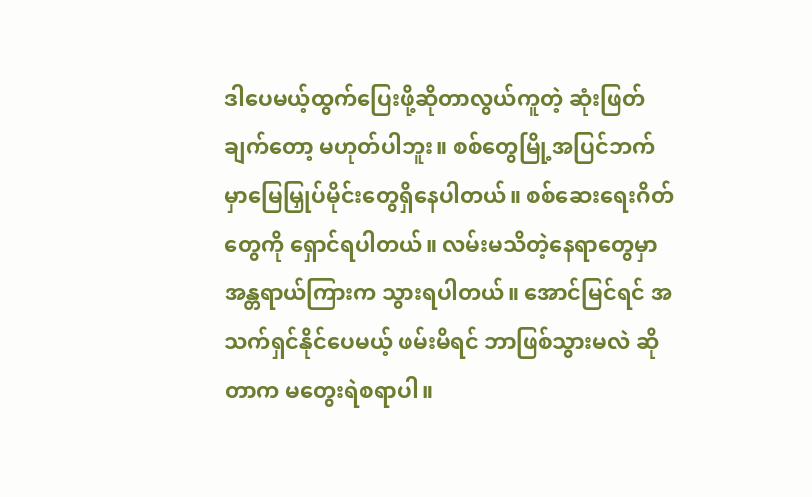ဒါပေမယ့်ထွက်ပြေးဖို့ဆိုတာလွယ်ကူတဲ့ ဆုံးဖြတ်ချက်တော့ မဟုတ်ပါဘူး။ စစ်တွေမြို့အပြင်ဘက်မှာမြေမြှုပ်မိုင်းတွေရှိနေပါတယ်။ စစ်ဆေးရေးဂိတ်တွေကို ရှောင်ရပါတယ်။ လမ်းမသိတဲ့နေရာတွေမှာ အန္တရာယ်ကြားက သွားရပါတယ်။ အောင်မြင်ရင် အသက်ရှင်နိုင်ပေမယ့် ဖမ်းမိရင် ဘာဖြစ်သွားမလဲ ဆိုတာက မတွေးရဲစရာပါ။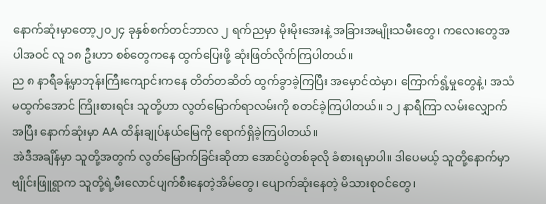နောက်ဆုံးမှာတော့၂၀၂၄ ခုနှစ်စက်တင်ဘာလ ၂ ရက်ညမှာ မိုးမိုးအေးနဲ့ အခြားအမျိုးသမီးတွေ၊ ကလေးတွေအပါအဝင် လူ ၁၈ ဦးဟာ စစ်တွေကနေ ထွက်ပြေးဖို့ ဆုံးဖြတ်လိုက်ကြပါတယ်။
ည ၈ နာရီခန့်မှာဘုန်းကြီးကျောင်းကနေ တိတ်တဆိတ် ထွက်ခွာခဲ့ကြပြီး အမှောင်ထဲမှာ၊ ကြောက်ရွံ့မှုတွေနဲ့၊ အသံမထွက်အောင် ကြိုးစားရင်း သူတို့ဟာ လွတ်မြောက်ရာလမ်းကို စတင်ခဲ့ကြပါတယ်။ ၁၂ နာရီကြာ လမ်းလျှောက်အပြီး နောက်ဆုံးမှာ AA ထိန်းချုပ်နယ်မြေကို ရောက်ရှိခဲ့ကြပါတယ်။
အဲဒီအချိန်မှာ သူတို့အတွက် လွတ်မြောက်ခြင်းဆိုတာ အောင်ပွဲတစ်ခုလို ခံစားရမှာပါ။ ဒါပေမယ့် သူတို့နောက်မှာ ဗျိုင်းဖြူရွာက သူတို့ရဲ့မီးလောင်ပျက်စီးနေတဲ့အိမ်တွေ၊ ပျောက်ဆုံးနေတဲ့ မိသားစုဝင်တွေ၊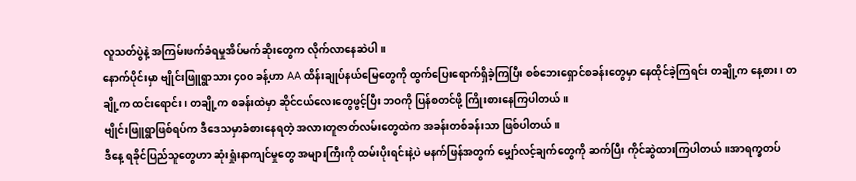လူသတ်ပွဲနဲ့ အကြမ်းဖက်ခံရမှုအိပ်မက်ဆိုးတွေက လိုက်လာနေဆဲပါ။
နောက်ပိုင်းမှာ ဗျိုင်းဖြူရွာသား ၄၀၀ ခန့်ဟာ AA ထိန်းချုပ်နယ်မြေတွေကို ထွက်ပြေးရောက်ရှိခဲ့ကြပြီး စစ်ဘေးရှောင်စခန်းတွေမှာ နေထိုင်ခဲ့ကြရင်း တချို့က နေ့စား၊ တချို့က ထင်းရောင်း၊ တချို့က စခန်းထဲမှာ ဆိုင်ငယ်လေးတွေဖွင့်ပြီး ဘဝကို ပြန်စတင်ဖို့ ကြိုးစားနေကြပါတယ်။
ဗျိုင်းဖြူရွာဖြစ်ရပ်က ဒီဒေသမှာခံစားနေရတဲ့ အလားတူဇာတ်လမ်းတွေထဲက အခန်းတစ်ခန်းသာ ဖြစ်ပါတယ်။
ဒီနေ့ ရခိုင်ပြည်သူတွေဟာ ဆုံးရှုံးနာကျင်မှုတွေ အများကြီးကို ထမ်းပိုးရင်းနဲ့ပဲ မနက်ဖြန်အတွက် မျှော်လင့်ချက်တွေကို ဆက်ပြီး ကိုင်ဆွဲထားကြပါတယ်။အာရက္ခတပ်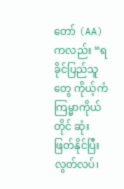တော် (AA) ကလည်း “ရခိုင်ပြည်သူတွေ ကိုယ့်ကံကြမ္မာကိုယ်တိုင် ဆုံးဖြတ်နိုင်ပြီး လွတ်လပ်၊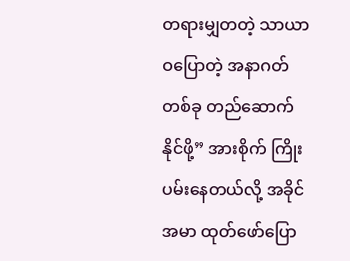တရားမျှတတဲ့ သာယာဝပြောတဲ့ အနာဂတ်တစ်ခု တည်ဆောက်နိုင်ဖို့” အားစိုက် ကြိုးပမ်းနေတယ်လို့ အခိုင်အမာ ထုတ်ဖော်ပြော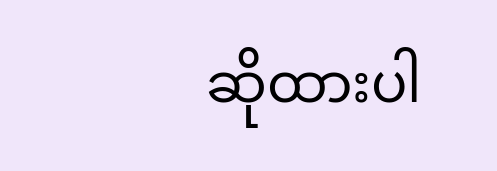ဆိုထားပါ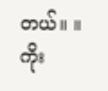တယ်။ ။
ကိုး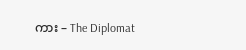ကား – The Diplomat